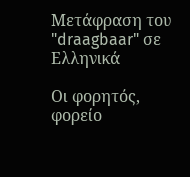Μετάφραση του "draagbaar" σε Ελληνικά

Οι φορητός, φορείο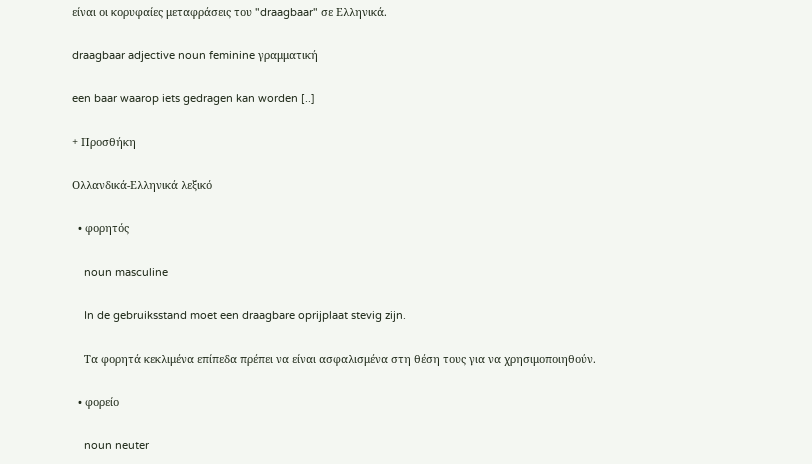είναι οι κορυφαίες μεταφράσεις του "draagbaar" σε Ελληνικά.

draagbaar adjective noun feminine γραμματική

een baar waarop iets gedragen kan worden [..]

+ Προσθήκη

Ολλανδικά-Ελληνικά λεξικό

  • φορητός

    noun masculine

    In de gebruiksstand moet een draagbare oprijplaat stevig zijn.

    Τα φορητά κεκλιμένα επίπεδα πρέπει να είναι ασφαλισμένα στη θέση τους για να χρησιμοποιηθούν.

  • φορείο

    noun neuter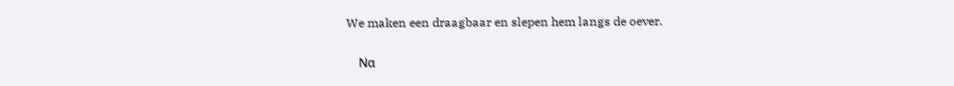We maken een draagbaar en slepen hem langs de oever.

    Να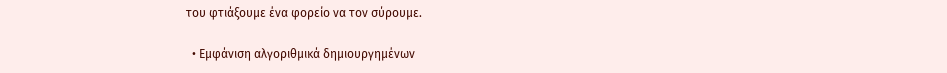του φτιάξουμε ένα φορείο να τον σύρουμε.

  • Εμφάνιση αλγοριθμικά δημιουργημένων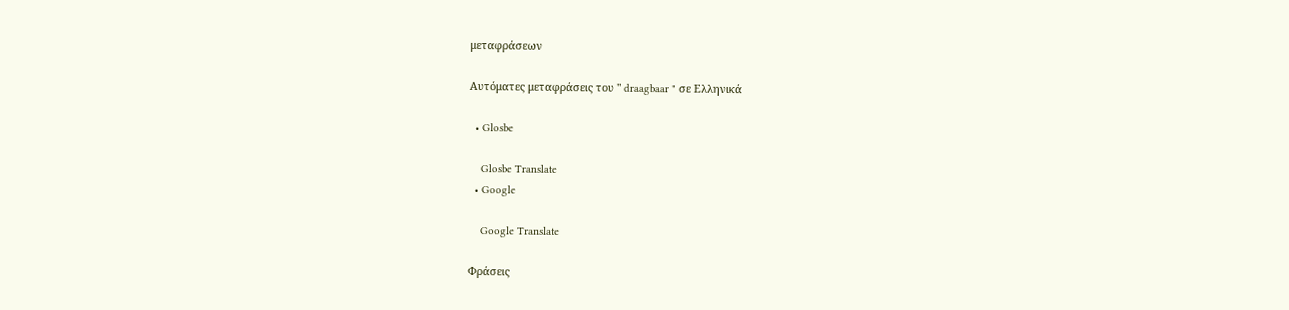μεταφράσεων

Αυτόματες μεταφράσεις του " draagbaar " σε Ελληνικά

  • Glosbe

    Glosbe Translate
  • Google

    Google Translate

Φράσεις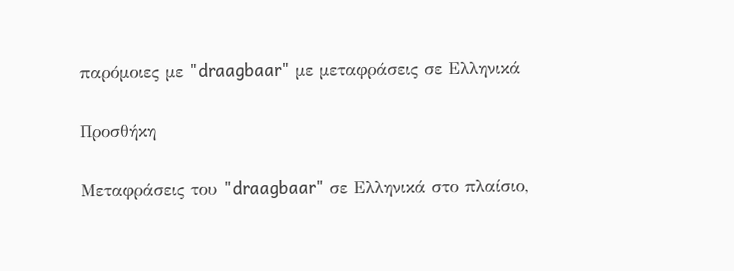παρόμοιες με "draagbaar" με μεταφράσεις σε Ελληνικά

Προσθήκη

Μεταφράσεις του "draagbaar" σε Ελληνικά στο πλαίσιο,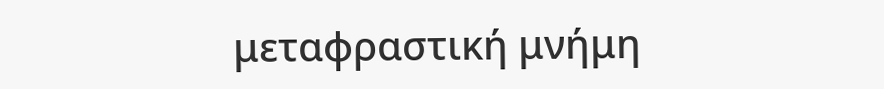μεταφραστική μνήμη